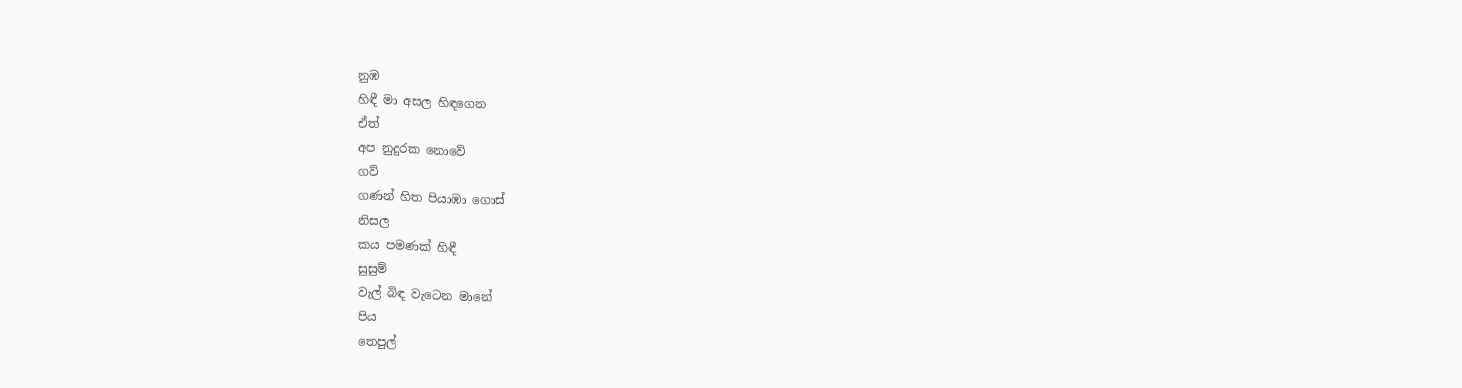නුඹ
හිඳී මා අසල හිඳගෙන
ඒත්
අප නුදුරක නොවේ
ගව්
ගණන් හිත පියාඹා ගොස්
නිසල
කය පමණක් හිඳී
සුසුම්
වැල් බිඳ වැටෙන මානේ
පිය
තෙපුල්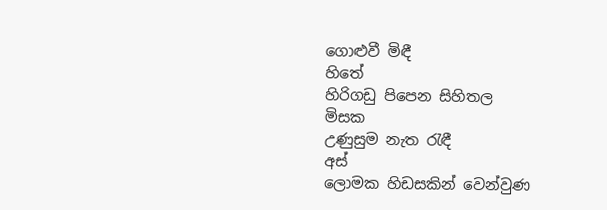ගොළුවී මිඳී
හිතේ
හිරිගඩු පිපෙන සිහිතල
මිසක
උණුසුම නැත රැඳී
අස්
ලොමක හිඩසකින් වෙන්වුණ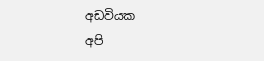අඩවියක
අපි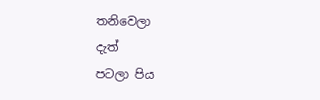තනිවෙලා
දැත්
පටලා පිය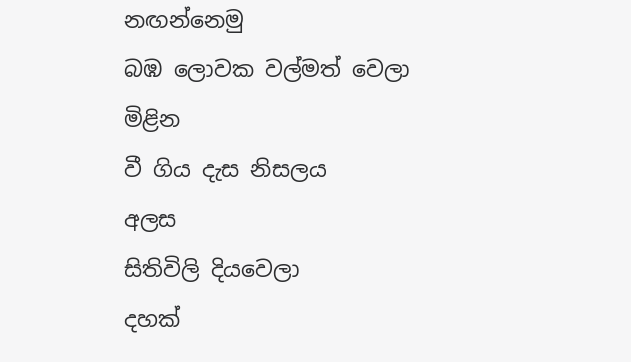නඟන්නෙමු
බඹ ලොවක වල්මත් වෙලා
මිළින
වී ගිය දැස නිසලය
අලස
සිතිවිලි දියවෙලා
දහක්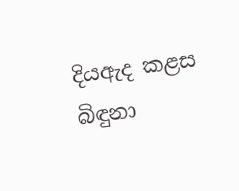දියඇද කළස බිඳුනා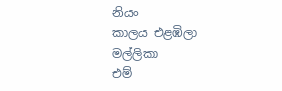නියං
කාලය එළඹිලා
මල්ලිකා
එම්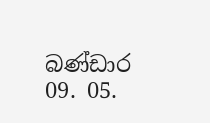බණ්ඩාර
09. 05.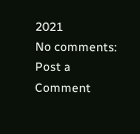2021
No comments:
Post a Comment